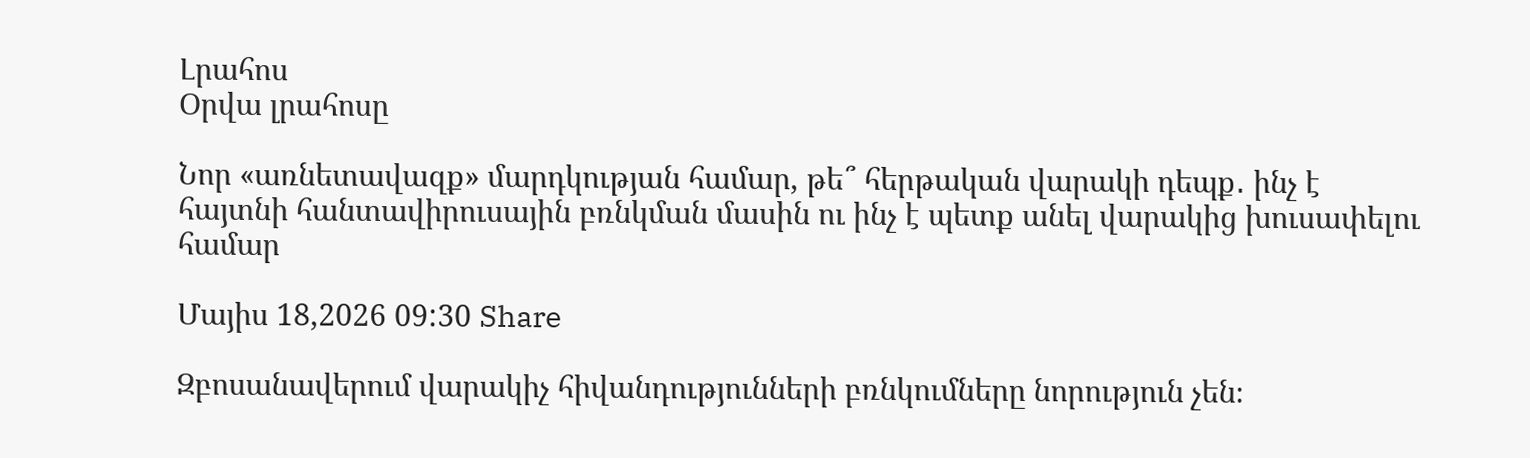Լրահոս
Օրվա լրահոսը

Նոր «առնետավազք» մարդկության համար, թե՞ հերթական վարակի դեպք․ ինչ է հայտնի հանտավիրուսային բռնկման մասին ու ինչ է պետք անել վարակից խուսափելու համար

Մայիս 18,2026 09:30 Share

Զբոսանավերում վարակիչ հիվանդությունների բռնկումները նորություն չեն։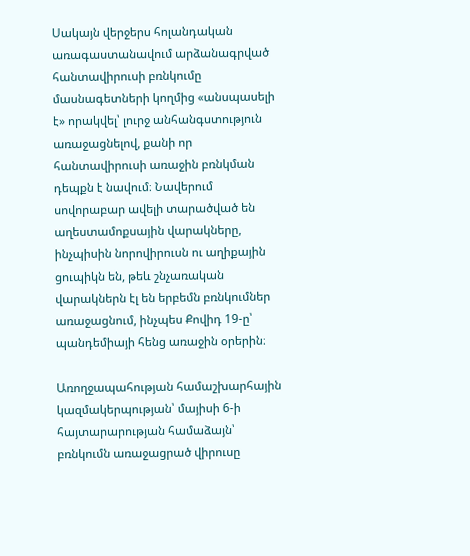Սակայն վերջերս հոլանդական առագաստանավում արձանագրված հանտավիրուսի բռնկումը մասնագետների կողմից «անսպասելի է» որակվել՝ լուրջ անհանգստություն առաջացնելով, քանի որ հանտավիրուսի առաջին բռնկման դեպքն է նավում։ Նավերում սովորաբար ավելի տարածված են աղեստամոքսային վարակները, ինչպիսին նորովիրուսն ու աղիքային ցուպիկն են, թեև շնչառական վարակներն էլ են երբեմն բռնկումներ առաջացնում, ինչպես Քովիդ 19-ը՝ պանդեմիայի հենց առաջին օրերին։

Առողջապահության համաշխարհային կազմակերպության՝ մայիսի 6-ի հայտարարության համաձայն՝ բռնկումն առաջացրած վիրուսը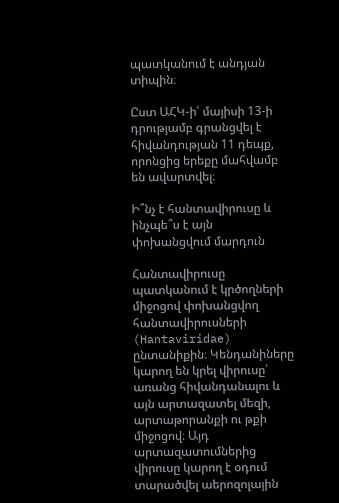պատկանում է անդյան տիպին։

Ըստ ԱՀԿ-ի՝ մայիսի 13-ի դրությամբ գրանցվել է հիվանդության 11 դեպք, որոնցից երեքը մահվամբ են ավարտվել։

Ի՞նչ է հանտավիրուսը և ինչպե՞ս է այն փոխանցվում մարդուն

Հանտավիրուսը պատկանում է կրծողների միջոցով փոխանցվող հանտավիրուսների (Hantaviridae) ընտանիքին։ Կենդանիները կարող են կրել վիրուսը՝ առանց հիվանդանալու և այն արտազատել մեզի, արտաթորանքի ու թքի միջոցով։ Այդ արտազատումներից վիրուսը կարող է օդում տարածվել աերոզոլային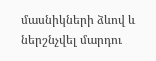մասնիկների ձևով և ներշնչվել մարդու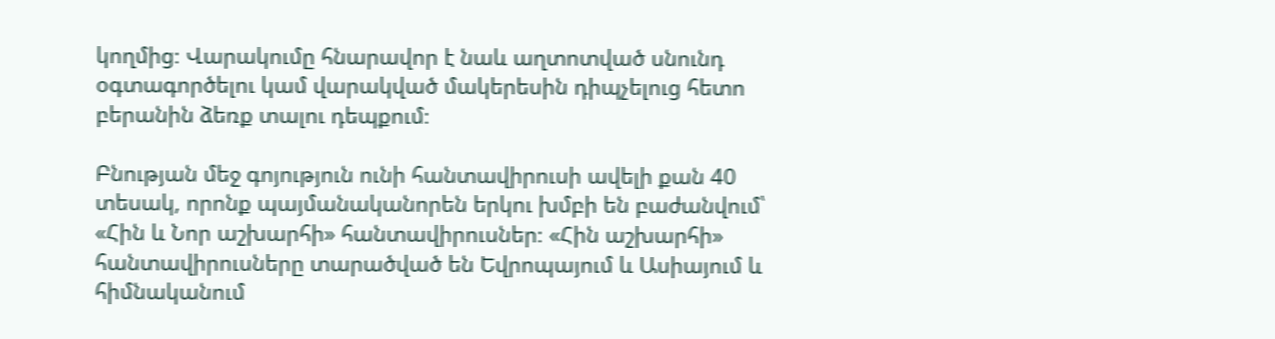կողմից։ Վարակումը հնարավոր է նաև աղտոտված սնունդ օգտագործելու կամ վարակված մակերեսին դիպչելուց հետո բերանին ձեռք տալու դեպքում։

Բնության մեջ գոյություն ունի հանտավիրուսի ավելի քան 40 տեսակ, որոնք պայմանականորեն երկու խմբի են բաժանվում՝ «Հին և Նոր աշխարհի» հանտավիրուսներ։ «Հին աշխարհի» հանտավիրուսները տարածված են Եվրոպայում և Ասիայում և հիմնականում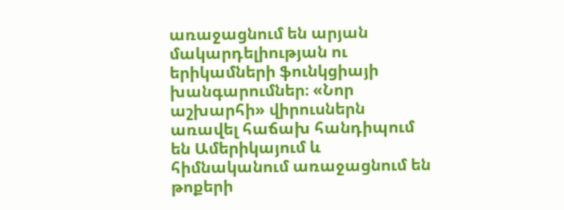առաջացնում են արյան մակարդելիության ու երիկամների ֆունկցիայի խանգարումներ։ «Նոր աշխարհի» վիրուսներն առավել հաճախ հանդիպում են Ամերիկայում և հիմնականում առաջացնում են թոքերի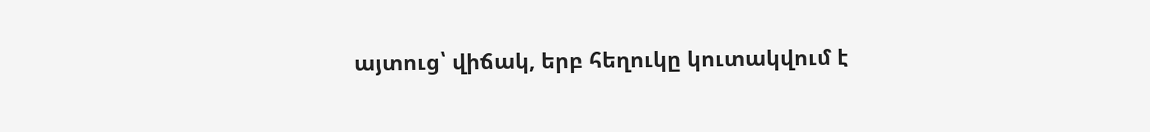այտուց՝ վիճակ, երբ հեղուկը կուտակվում է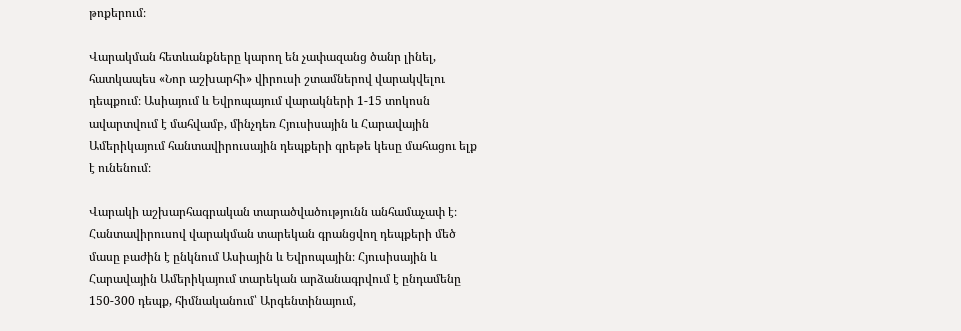թոքերում։

Վարակման հետևանքները կարող են չափազանց ծանր լինել, հատկապես «Նոր աշխարհի» վիրուսի շտամներով վարակվելու դեպքում։ Ասիայում և Եվրոպայում վարակների 1-15 տոկոսն ավարտվում է մահվամբ, մինչդեռ Հյուսիսային և Հարավային Ամերիկայում հանտավիրուսային դեպքերի գրեթե կեսը մահացու ելք է ունենում։

Վարակի աշխարհագրական տարածվածությունն անհամաչափ է։ Հանտավիրուսով վարակման տարեկան գրանցվող դեպքերի մեծ մասը բաժին է ընկնում Ասիային և Եվրոպային։ Հյուսիսային և Հարավային Ամերիկայում տարեկան արձանագրվում է ընդամենը 150-300 դեպք, հիմնականում՝ Արգենտինայում,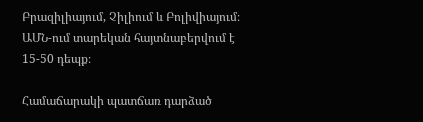Բրազիլիայում, Չիլիում և Բոլիվիայում։ ԱՄՆ-ում տարեկան հայտնաբերվում է 15-50 դեպք։

Համաճարակի պատճառ դարձած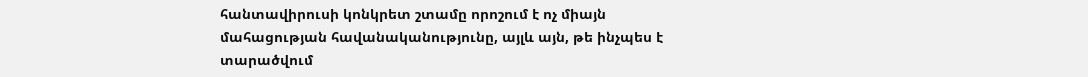հանտավիրուսի կոնկրետ շտամը որոշում է ոչ միայն մահացության հավանականությունը, այլև այն, թե ինչպես է տարածվում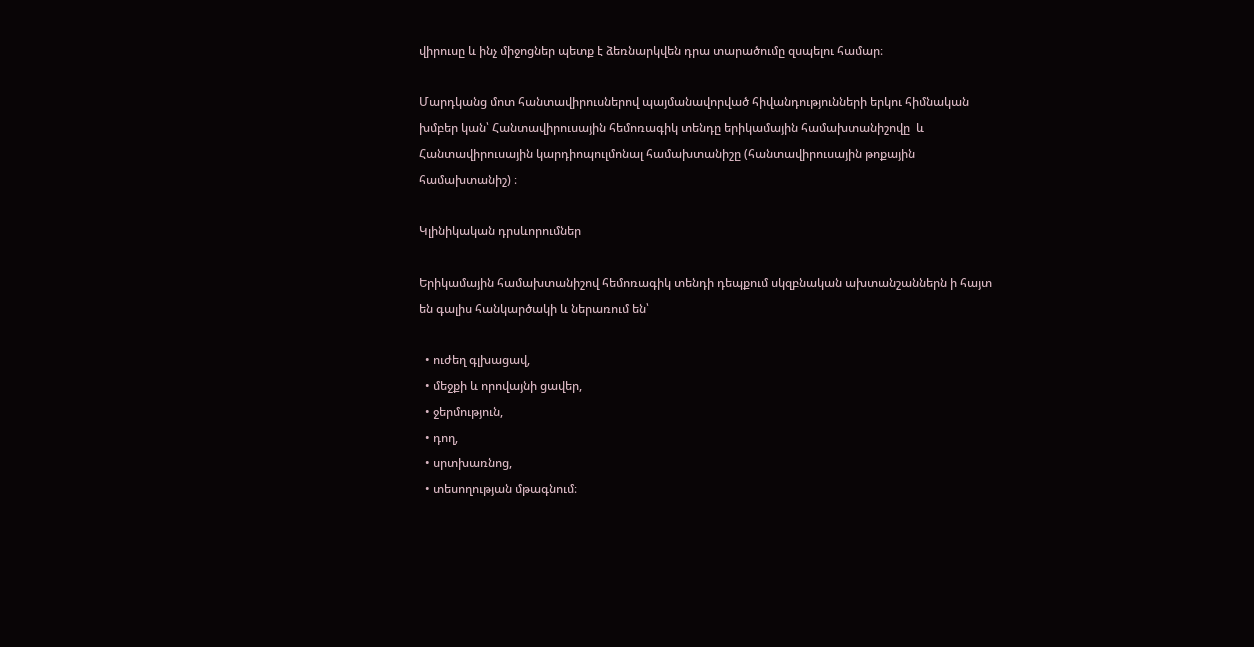վիրուսը և ինչ միջոցներ պետք է ձեռնարկվեն դրա տարածումը զսպելու համար։

Մարդկանց մոտ հանտավիրուսներով պայմանավորված հիվանդությունների երկու հիմնական խմբեր կան՝ Հանտավիրուսային հեմոռագիկ տենդը երիկամային համախտանիշովը  և Հանտավիրուսային կարդիոպուլմոնալ համախտանիշը (հանտավիրուսային թոքային համախտանիշ) ։

Կլինիկական դրսևորումներ

Երիկամային համախտանիշով հեմոռագիկ տենդի դեպքում սկզբնական ախտանշաններն ի հայտ են գալիս հանկարծակի և ներառում են՝

  • ուժեղ գլխացավ,
  • մեջքի և որովայնի ցավեր,
  • ջերմություն,
  • դող,
  • սրտխառնոց,
  • տեսողության մթագնում։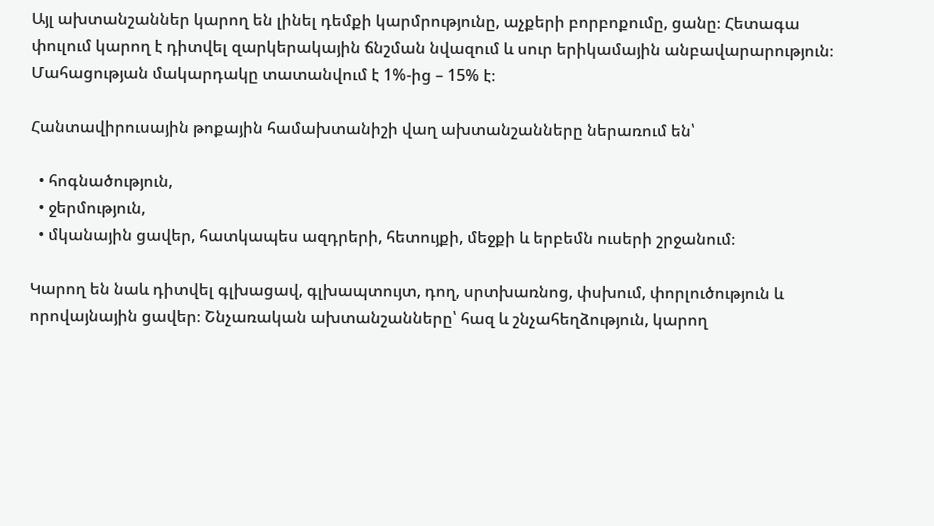Այլ ախտանշաններ կարող են լինել դեմքի կարմրությունը, աչքերի բորբոքումը, ցանը։ Հետագա փուլում կարող է դիտվել զարկերակային ճնշման նվազում և սուր երիկամային անբավարարություն։ Մահացության մակարդակը տատանվում է 1%-ից – 15% է։

Հանտավիրուսային թոքային համախտանիշի վաղ ախտանշանները ներառում են՝

  • հոգնածություն,
  • ջերմություն,
  • մկանային ցավեր, հատկապես ազդրերի, հետույքի, մեջքի և երբեմն ուսերի շրջանում։

Կարող են նաև դիտվել գլխացավ, գլխապտույտ, դող, սրտխառնոց, փսխում, փորլուծություն և որովայնային ցավեր։ Շնչառական ախտանշանները՝ հազ և շնչահեղձություն, կարող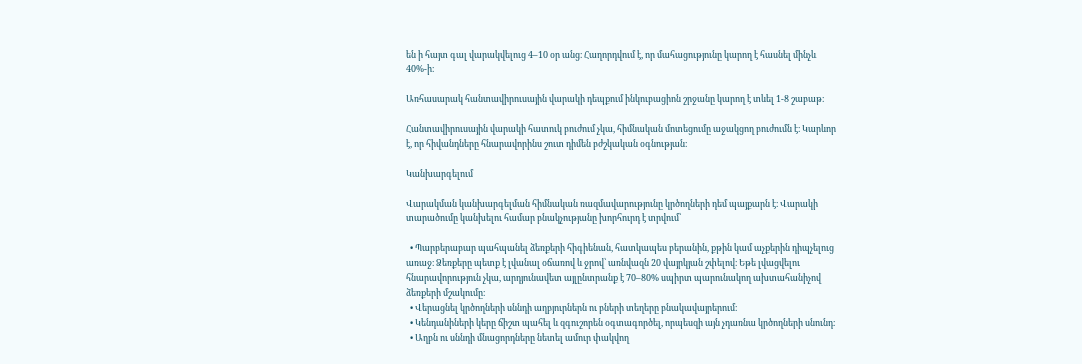են ի հայտ գալ վարակվելուց 4–10 օր անց։ Հաղորդվում է, որ մահացությունը կարող է հասնել մինչև 40%-ի։

Առհասարակ հանտավիրուսային վարակի դեպքում ինկուբացիոն շրջանը կարող է տևել 1-8 շաբաթ։

Հանտավիրուսային վարակի հատուկ բուժում չկա, հիմնական մոտեցումը աջակցող բուժումն է։ Կարևոր է, որ հիվանդները հնարավորինս շուտ դիմեն բժշկական օգնության։

Կանխարգելում

Վարակման կանխարգելման հիմնական ռազմավարությունը կրծողների դեմ պայքարն է։ Վարակի տարածումը կանխելու համար բնակչությանը խորհուրդ է տրվում՝

  • Պարբերաբար պահպանել ձեռքերի հիգիենան, հատկապես բերանին, քթին կամ աչքերին դիպչելուց առաջ։ Ձեռքերը պետք է լվանալ օճառով և ջրով՝ առնվազն 20 վայրկյան շփելով։ Եթե լվացվելու հնարավորություն չկա, արդյունավետ այլընտրանք է 70–80% սպիրտ պարունակող ախտահանիչով ձեռքերի մշակումը։
  • Վերացնել կրծողների սննդի աղբյուրներն ու բների տեղերը բնակավայրերում։
  • Կենդանիների կերը ճիշտ պահել և զգուշորեն օգտագործել, որպեսզի այն չդառնա կրծողների սնունդ։
  • Աղբն ու սննդի մնացորդները նետել ամուր փակվող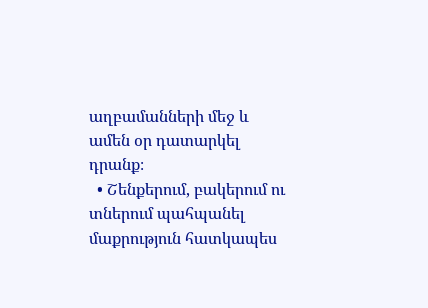աղբամանների մեջ և ամեն օր դատարկել դրանք։
  • Շենքերում, բակերում ու տներում պահպանել մաքրություն հատկապես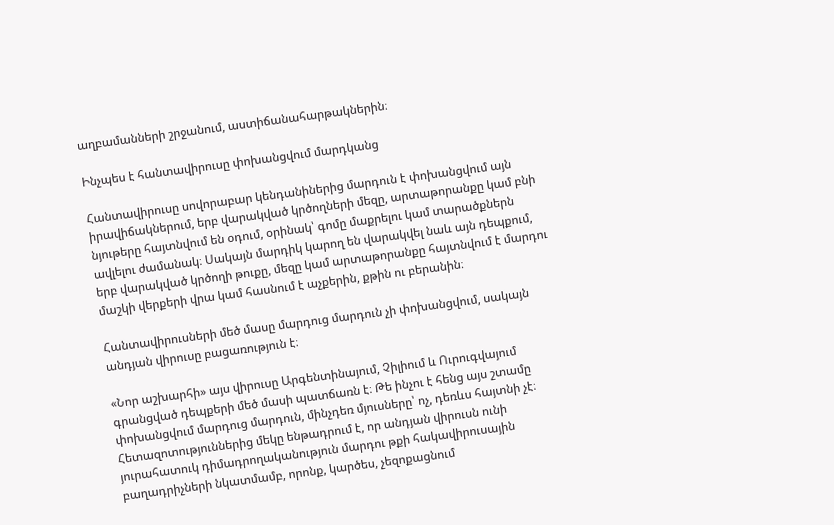աղբամանների շրջանում, աստիճանահարթակներին։

Ինչպես է հանտավիրուսը փոխանցվում մարդկանց

Հանտավիրուսը սովորաբար կենդանիներից մարդուն է փոխանցվում այն իրավիճակներում, երբ վարակված կրծողների մեզը, արտաթորանքը կամ բնի նյութերը հայտնվում են օդում, օրինակ՝ գոմը մաքրելու կամ տարածքներն ավլելու ժամանակ։ Սակայն մարդիկ կարող են վարակվել նաև այն դեպքում, երբ վարակված կրծողի թուքը, մեզը կամ արտաթորանքը հայտնվում է մարդու մաշկի վերքերի վրա կամ հասնում է աչքերին, քթին ու բերանին։

Հանտավիրուսների մեծ մասը մարդուց մարդուն չի փոխանցվում, սակայն անդյան վիրուսը բացառություն է։

«Նոր աշխարհի» այս վիրուսը Արգենտինայում, Չիլիում և Ուրուգվայում գրանցված դեպքերի մեծ մասի պատճառն է։ Թե ինչու է հենց այս շտամը փոխանցվում մարդուց մարդուն, մինչդեռ մյուսները՝ ոչ, դեռևս հայտնի չէ։ Հետազոտություններից մեկը ենթադրում է, որ անդյան վիրուսն ունի յուրահատուկ դիմադրողականություն մարդու թքի հակավիրուսային բաղադրիչների նկատմամբ, որոնք, կարծես, չեզոքացնում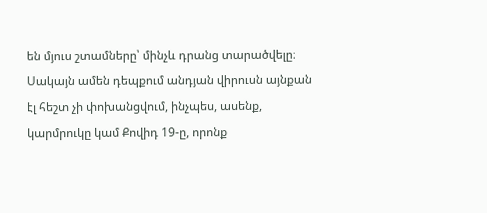են մյուս շտամները՝ մինչև դրանց տարածվելը։ Սակայն ամեն դեպքում անդյան վիրուսն այնքան էլ հեշտ չի փոխանցվում, ինչպես, ասենք, կարմրուկը կամ Քովիդ 19-ը, որոնք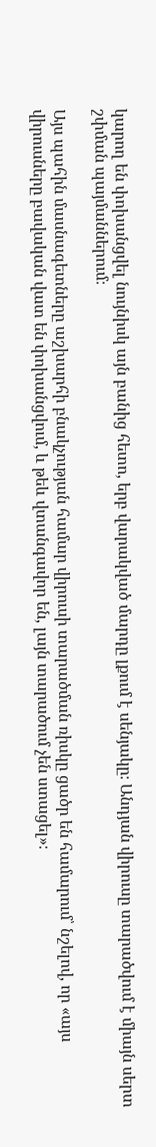կարող են փոխանցվել նույնիսկ այն բանից հետո, երբ վարակված մարդը լքում է սենյակը։ Անդյան վիրուսը տարածվում է միայն սերտ շփման պայմաններում։

Այս պահին մասնագետները աշխարհի բնակչության համար վիրուսի տարածման ռիսկը ցածր են համարում՝ նշելով, որ «այս վիրուսները բավական վատ են փոխանցվում, և թեև վտանգավոր են, լայն տարածում չեն ստացել»։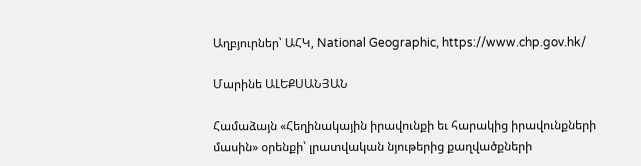Աղբյուրներ՝ ԱՀԿ, National Geographic, https://www.chp.gov.hk/

Մարինե ԱԼԵՔՍԱՆՅԱՆ

Համաձայն «Հեղինակային իրավունքի եւ հարակից իրավունքների մասին» օրենքի՝ լրատվական նյութերից քաղվածքների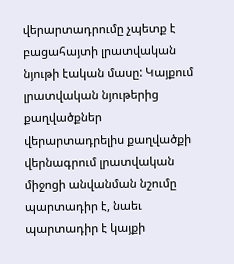վերարտադրումը չպետք է բացահայտի լրատվական նյութի էական մասը: Կայքում լրատվական նյութերից քաղվածքներ վերարտադրելիս քաղվածքի վերնագրում լրատվական միջոցի անվանման նշումը պարտադիր է, նաեւ պարտադիր է կայքի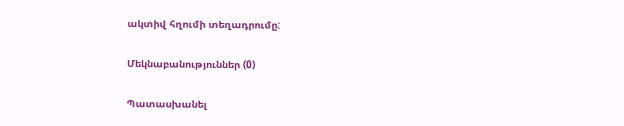ակտիվ հղումի տեղադրումը:

Մեկնաբանություններ (0)

Պատասխանել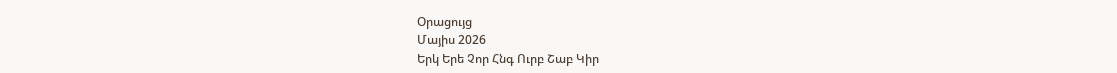Օրացույց
Մայիս 2026
Երկ Երե Չոր Հնգ Ուրբ Շաբ Կիր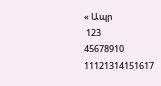« Ապր
 123
45678910
11121314151617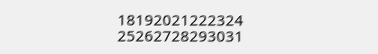18192021222324
25262728293031